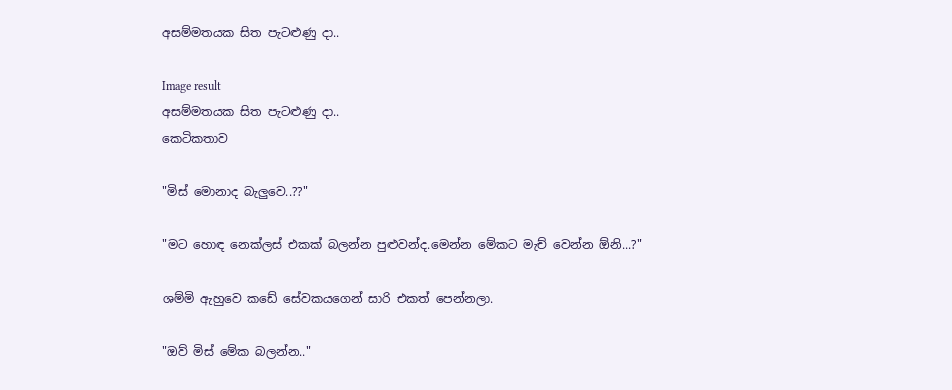අසම්මතයක සිත පැටළුණු දා..

Image result
අසම්මතයක සිත පැටළුණු දා..
කෙටිකතාව

"මිස් මොනාද බැලුවෙ..??"

"මට හොඳ නෙක්ලස් එකක් බලන්න පුළුවන්ද.මෙන්න මේකට මැච් වෙන්න ඕනි...?"

ශම්මි ඇහුවෙ කඩේ සේවකයගෙන් සාරි එකත් පෙන්නලා.

"ඔව් මිස් මේක බලන්න.."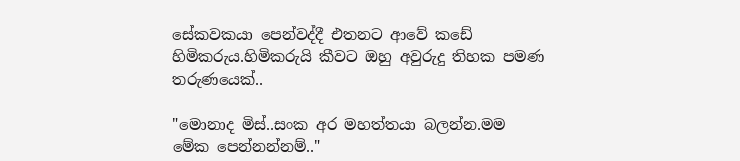සේකවකයා පෙන්වද්දී එතනට ආවේ කඩේ හිමිකරුය.හිමිකරුයි කීවට ඔහු අවුරුදු තිහක පමණ තරුණයෙක්..

"මොනාද මිස්..සංක අර මහත්තයා බලන්න.මම මේක පෙන්නන්නම්.."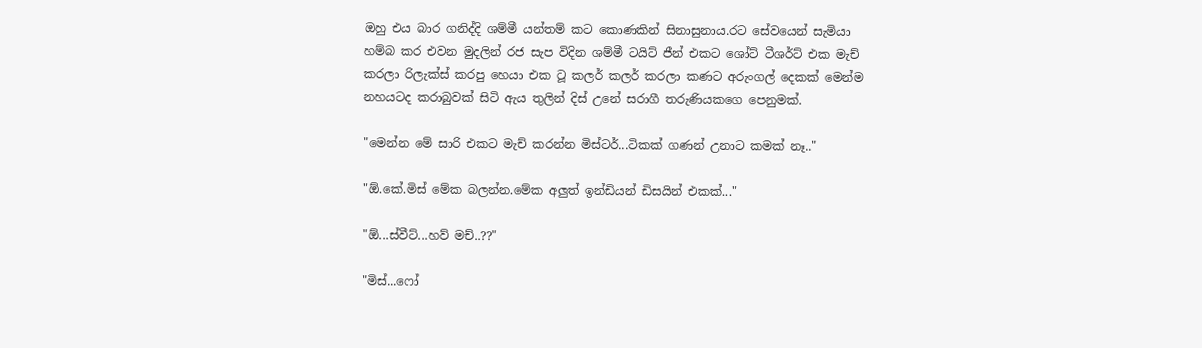ඔහු එය බාර ගනිද්දි ශම්මී යන්තම් කට කොණකින් සිනාසුනාය.රට සේවයෙන් සැමියා හම්බ කර එවන මුදලින් රජ සැප විදින ශම්මී ටයිට් ජීන් එකට ශෝට් ටීශර්ට් එක මැච් කරලා රිලැක්ස් කරපු හෙයා එක ටූ කලර් කලර් කරලා කණට අරුංගල් දෙකක් මෙන්ම නහයටද කරාබුවක් සිටි ඇය තුලින් දිස් උනේ සරාගී තරුණියකගෙ පෙනුමක්.

"මෙන්න මේ සාරි එකට මැච් කරන්න මිස්ටර්...ටිකක් ගණන් උනාට කමක් නෑ.."

"ඕ.කේ.මිස් මේක බලන්න.මේක අලුත් ඉන්ඩියන් ඩිසයින් එකක්..."

"ඕ...ස්වීට්...හව් මච්..??"

"මිස්...ෆෝ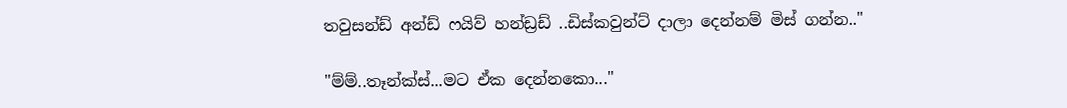තවුසන්ඩ් අන්ඩ් ෆයිව් හන්ඩ්‍රඩ් ..ඩිස්කවුන්ට් දාලා දෙන්නම් මිස් ගන්න.."

"ම්ම්..තෑන්ක්ස්...මට ඒක දෙන්නකො..."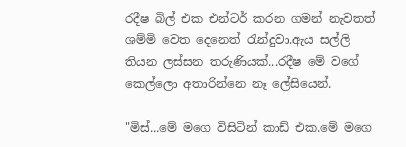රදීෂ බිල් එක එන්ටර් කරන ගමන් නැවතත් ශම්මි වෙත දෙනෙත් රැන්දුවා.ඇය සල්ලි තියන ලස්සන තරුණියක්...රදීෂ මේ වගේ කෙල්ලො අතාරින්නෙ නෑ ලේසියෙන්.

"මිස්...මේ මගෙ විසිටින් කාඩ් එක.මේ මගෙ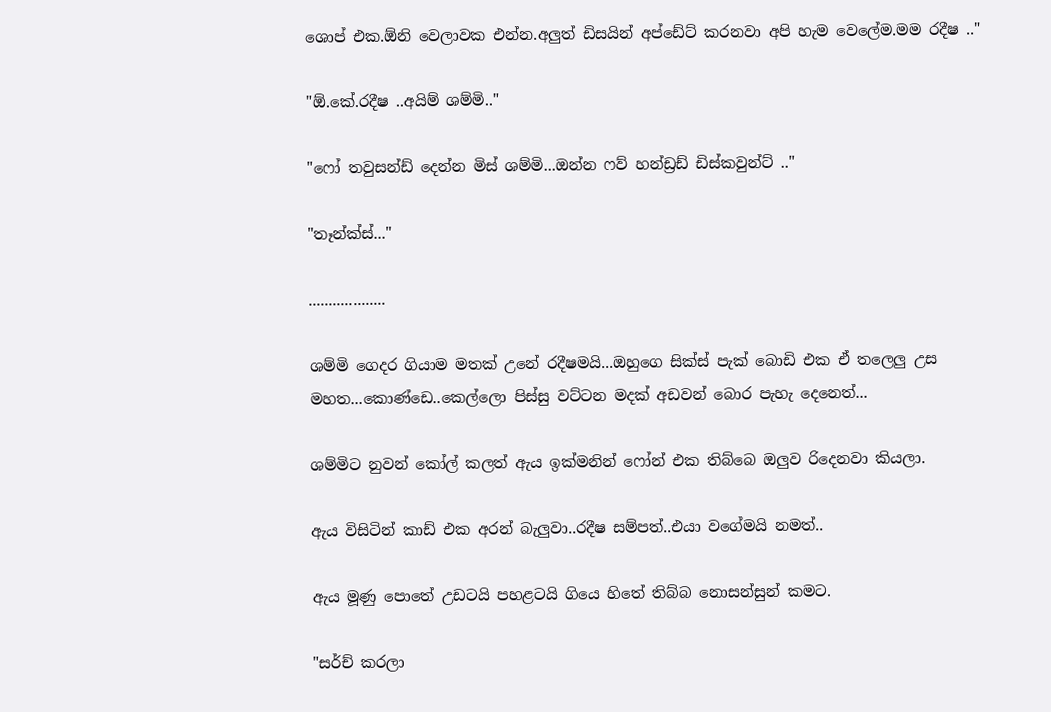ශොප් එක.ඕනි වෙලාවක එන්න.අලුත් ඩිසයින් අප්ඩේට් කරනවා අපි හැම වෙලේම.මම රදීෂ .."

"ඕ.කේ.රදීෂ ..අයිම් ශම්මි.."

"ෆෝ තවුසන්ඩ් දෙන්න මිස් ශම්මි...ඔන්න ෆව් හන්ඩ්‍රඩ් ඩිස්කවුන්ට් .."

"තෑන්ක්ස්..."

...................

ශම්මි ගෙදර ගියාම මතක් උනේ රදීෂමයි...ඔහුගෙ සික්ස් පැක් බොඩි එක ඒ තලෙලු උස මහත...කොණ්ඩෙ..කෙල්ලො පිස්සු වට්ටන මදක් අඩවන් බොර පැහැ දෙනෙත්...

ශම්මිට නුවන් කෝල් කලත් ඇය ඉක්මනින් ෆෝන් එක තිබ්බෙ ඔලුව රිදෙනවා කියලා.

ඇය විසිටින් කාඩ් එක අරන් බැලුවා..රදීෂ සම්පත්..එයා වගේමයි නමත්..

ඇය මූණු පොතේ උඩටයි පහළටයි ගියෙ හිතේ තිබ්බ නොසන්සුන් කමට.

"සර්ච් කරලා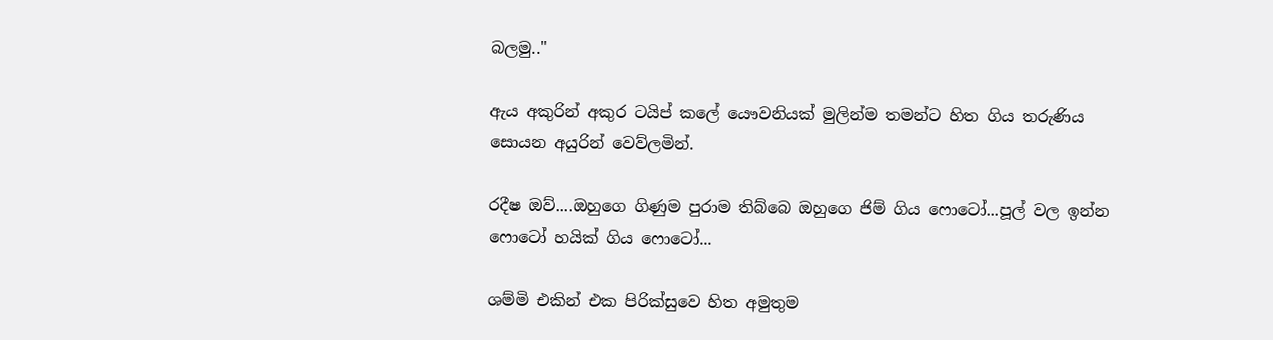බලමු.."

ඇය අකුරින් අකුර ටයිප් කලේ යෞවනියක් මුලින්ම තමන්ට හිත ගිය තරුණිය සොයන අයුරින් වෙව්ලමින්.

රදීෂ ඔව්....ඔහුගෙ ගිණුම පුරාම තිබ්බෙ ඔහුගෙ ජිම් ගිය ෆොටෝ...පූල් වල ඉන්න ෆොටෝ හයික් ගිය ෆොටෝ...

ශම්මි එකින් එක පිරික්සුවෙ හිත අමුතුම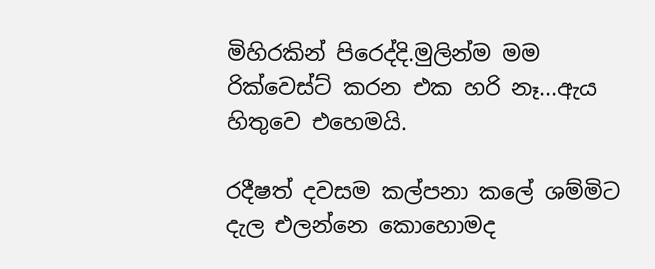මිහිරකින් පිරෙද්දි.මුලින්ම මම රික්වෙස්ට් කරන එක හරි නෑ...ඇය හිතුවෙ එහෙමයි.

රදීෂත් දවසම කල්පනා කලේ ශම්මිට දැල එලන්නෙ කොහොමද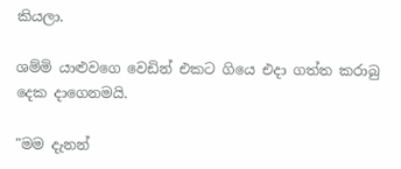කියලා.

ශම්මි යාළුවගෙ වෙඩින් එකට ගියෙ එදා ගත්ත කරාබු දෙක දාගෙනමයි.

"මම දැනන්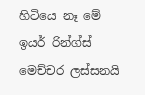හිටියෙ නෑ මේ ඉයර් රින්ග්ස් මෙච්චර ලස්සනයි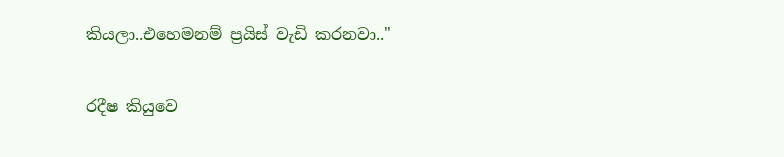කියලා..එහෙමනම් ප්‍රයිස් වැඩි කරනවා.."

රදීෂ කියුවෙ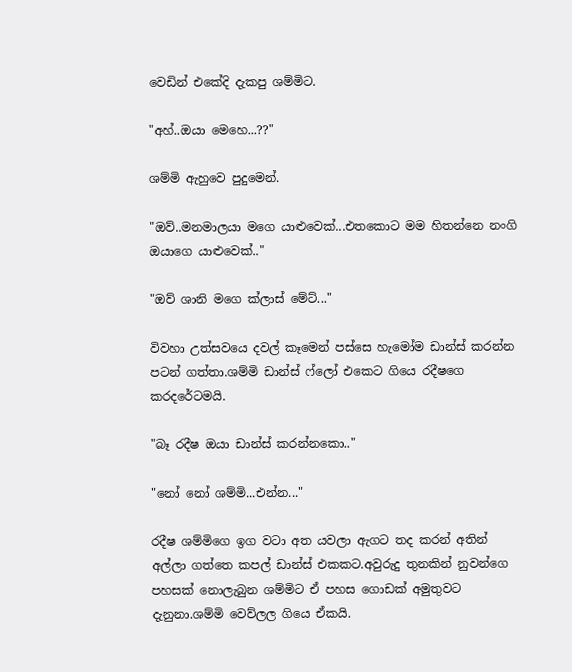වෙඩින් එකේදි දැකපු ශම්මිට.

"අහ්..ඔයා මෙහෙ...??"

ශම්මි ඇහුවෙ පුදුමෙන්.

"ඔව්..මනමාලයා මගෙ යාළුවෙක්...එතකොට මම හිතන්නෙ නංගි ඔයාගෙ යාළුවෙක්.."

"ඔව් ශානි මගෙ ක්ලාස් මේට්..."

විවහා උත්සවයෙ දවල් කෑමෙන් පස්සෙ හැමෝම ඩාන්ස් කරන්න පටන් ගත්තා.ශම්මි ඩාන්ස් ෆ්ලෝ එකෙට ගියෙ රදීෂගෙ කරදරේටමයි.

"බෑ රදීෂ ඔයා ඩාන්ස් කරන්නකො.."

"නෝ නෝ ශම්මි...එන්න..."

රදීෂ ශම්මිගෙ ඉග වටා අත යවලා ඇගට තද කරන් අතින් අල්ලා ගත්තෙ කපල් ඩාන්ස් එකකට.අවුරුදු තුනකින් නුවන්ගෙ පහසක් නොලැබුන ශම්මිට ඒ පහස ගොඩක් අමුතුවට දැනුනා.ශම්මි වෙව්ලල ගියෙ ඒකයි.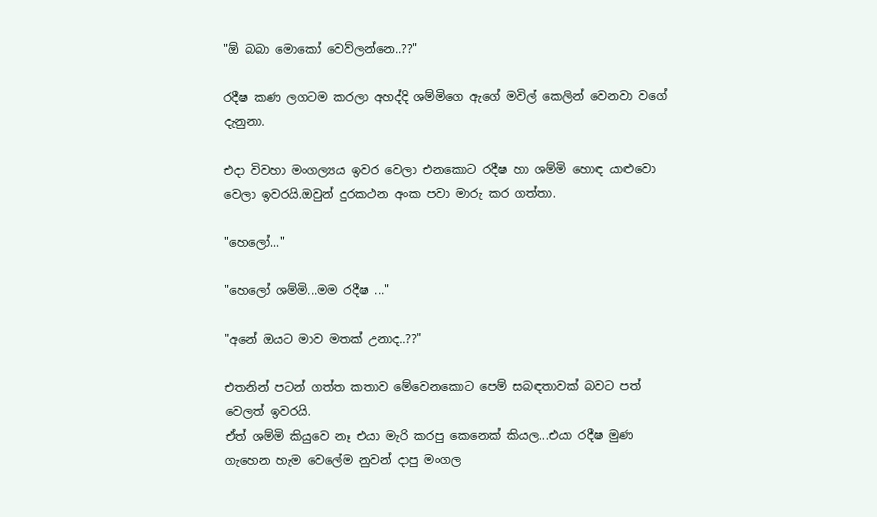"ඕ බබා මොකෝ වෙව්ලන්නෙ..??"

රදීෂ කණ ලගටම කරලා අහද්දි ශම්මිගෙ ඇගේ මවිල් කෙලින් වෙනවා වගේ දැනුනා.

එදා විවහා මංගල්‍යය ඉවර වෙලා එනකොට රදීෂ හා ශම්මි හොඳ යාළුවො වෙලා ඉවරයි.ඔවුන් දුරකථන අංක පවා මාරු කර ගත්තා.

"හෙලෝ..."

"හෙලෝ ශම්මි...මම රදීෂ ..."

"අනේ ඔයට මාව මතක් උනාද..??"

එතනින් පටන් ගත්ත කතාව මේවෙනකොට පෙම් සබඳතාවක් බවට පත් වෙලත් ඉවරයි.
ඒත් ශම්මි කියුවෙ නෑ එයා මැරි කරපු කෙනෙක් කියල...එයා රදීෂ මුණ ගැහෙන හැම වෙලේම නුවන් දාපු මංගල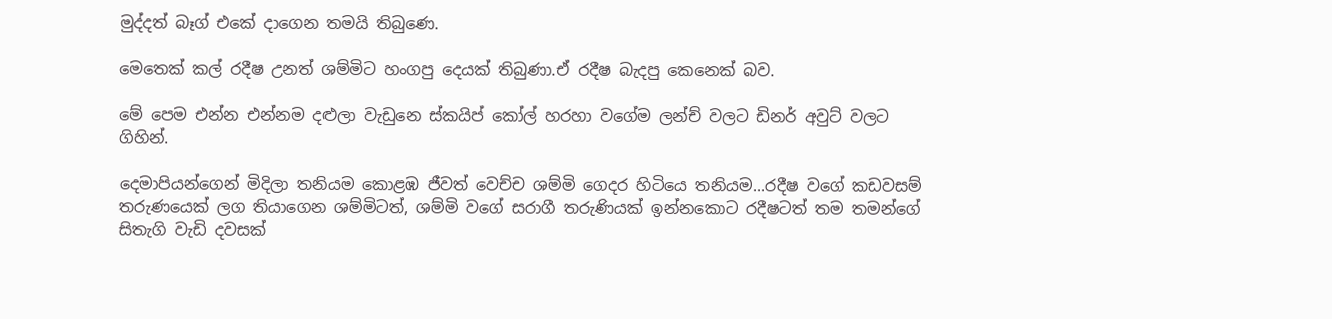මුද්දත් බෑග් එකේ දාගෙන තමයි තිබුණෙ.

මෙතෙක් කල් රදීෂ උනත් ශම්මිට හංගපු දෙයක් තිබුණා.ඒ රදීෂ බැදපු කෙනෙක් බව.

මේ පෙම එන්න එන්නම දළුලා වැඩුනෙ ස්කයිප් කෝල් හරහා වගේම ලන්ච් වලට ඩිනර් අවුට් වලට ගිහින්.

දෙමාපියන්ගෙන් මිදිලා තනියම කොළඹ ජීවත් වෙච්ච ශම්මි ගෙදර හිටියෙ තනියම...රදීෂ වගේ කඩවසම් තරුණයෙක් ලග තියාගෙන ශම්මිටත්, ශම්මි වගේ සරාගී තරුණියක් ඉන්නකොට රදීෂටත් තම තමන්ගේ සිතැගි වැඩි දවසක්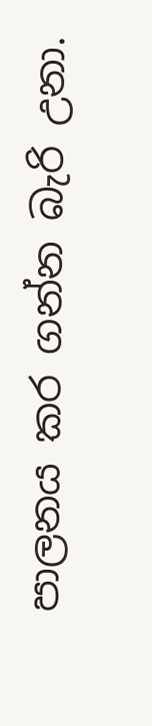පාලනය කර ගන්න බැරි උනා.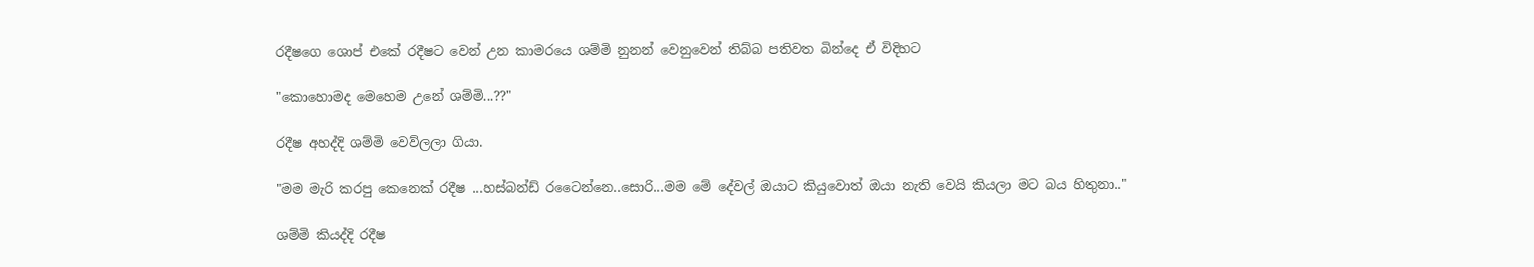රදීෂගෙ ශොප් එකේ රදීෂට වෙන් උන කාමරයෙ ශම්මි නුනන් වෙනුවෙන් තිබ්බ පතිවත බින්දෙ ඒ විදිහට

"කොහොමද මෙහෙම උනේ ශම්මි...??"

රදීෂ අහද්දි ශම්මි වෙව්ලලා ගියා.

"මම මැරි කරපු කෙනෙක් රදීෂ ...හස්බන්ඩ් රටෛන්නෙ..සොරි...මම මේ දේවල් ඔයාට කියුවොත් ඔයා නැති වෙයි කියලා මට බය හිතුනා.."

ශම්මි කියද්දි රදීෂ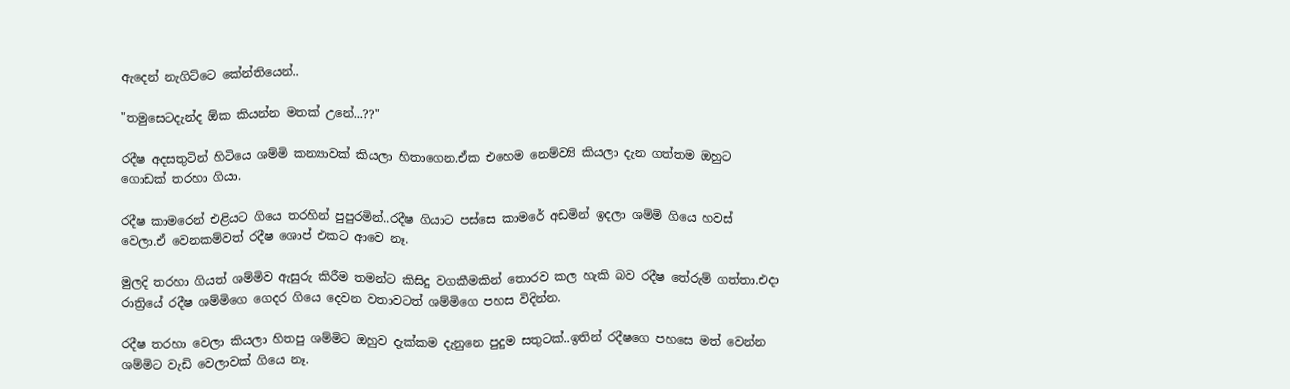ඇදෙන් නැගිට්ටෙ කේන්තියෙන්..

"තමුසෙටදැන්ද ඕක කියන්න මතක් උනේ...??"

රදීෂ අදසතුටින් හිටියෙ ශම්මි කන්‍යාවක් කියලා හිතාගෙන.ඒක එහෙම නෙම්ව්‍යි කියලා දැන ගත්තම ඔහුට ගොඩක් තරහා ගියා.

රදීෂ කාමරෙන් එළියට ගියෙ තරහින් පුපුරමින්..රදීෂ ගියාට පස්සෙ කාමරේ අඩමින් ඉදලා ශම්මි ගියෙ හවස් වෙලා.ඒ වෙනකම්වත් රදීෂ ශොප් එකට ආවෙ නෑ.

මුලදි තරහා ගියත් ශම්මිව ඇසුරු කිරීම තමන්‍ට කිසිදු වගකීමකින් තොරව කල හැකි බව රදීෂ තේරුම් ගත්තා.එදා රාත්‍රියේ රදීෂ ශම්මිගෙ ගෙදර ගියෙ දෙවන වතාවටත් ශම්මිගෙ පහස විදින්න.

රදීෂ තරහා වෙලා කියලා හිතපු ශම්මිට ඔහුව දැක්කම දැනුනෙ පුදුම සතුටක්..ඉතින් රදීෂගෙ පහසෙ මත් වෙන්න ශම්මිට වැඩි වෙලාවක් ගියෙ නෑ.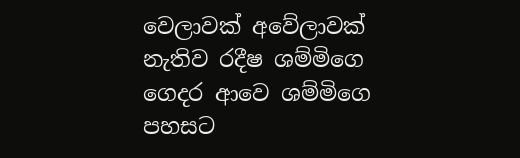වෙලාවක් අවේලාවක් නැතිව රදීෂ ශම්මිගෙ ගෙදර ආවෙ ශම්මිගෙ පහසට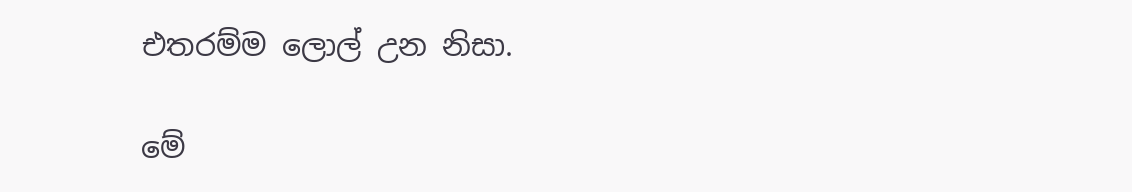එතරම්ම ලොල් උන නිසා.

මේ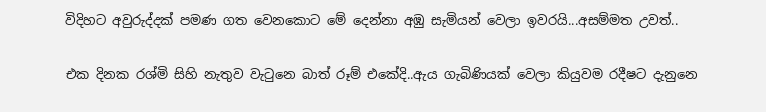විදිහට අවුරුද්දක් පමණ ගත වෙනකොට මේ දෙන්නා අඹු සැමියන් වෙලා ඉවරයි...අසම්මත උවත්..

එක දිනක රශ්මි සිහි නැතුව වැටුනෙ බාත් රූම් එකේදි..ඇය ගැබිණියක් වෙලා කියුවම රදීෂට දැනුනෙ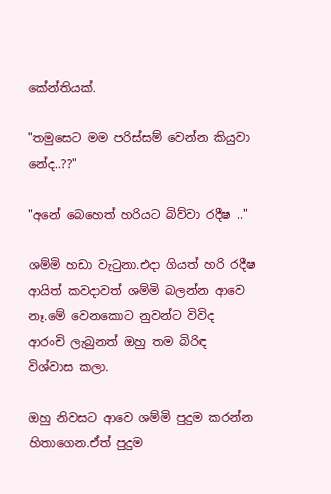කේන්තියක්.

"තමුසෙට මම පරිස්සම් වෙන්න කියුවා නේද..??"

"අනේ බෙහෙත් හරියට බිව්වා රදීෂ .."

ශම්මි හඩා වැටුනා.එදා ගියත් හරි රදීෂ ආයිත් කවදාවත් ශම්මි බලන්න ආවෙ නෑ.මේ වෙනකොට නුවන්ට විවිද ආරංචි ලැබුනත් ඔහු තම බිරිඳ විශ්වාස කලා.

ඔහු නිවසට ආවෙ ශම්මි පුදුම කරන්න හිතාගෙන.ඒත් පුදුම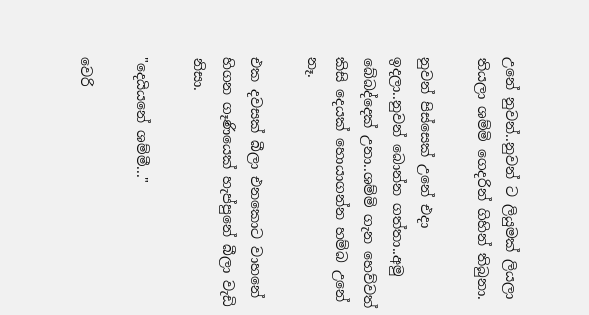උනේ නුවන්..නුවන් ට ලියුමක් ලියලා තියලා ශම්මි ගෙදරින් ගිහින් තිබුනා.

නුවන් පිස්සෙක් උනේ එදා ඉදලා..නුවන් බොන්න ගත්තා..අමු බේබද්දෙක් උනා..ශම්මි ගැන හෙව්වත් කිසි දෙයක් හොයාගන්න හම්බ උනේ නෑ.

එක දවසක් බීලා එනකොට වාහනේ හිගන ගෑණියෙක් හැප්පුනේ බීලා වැඩි නිසා.

"දෙයියනේ ශම්මී..."

වෙරි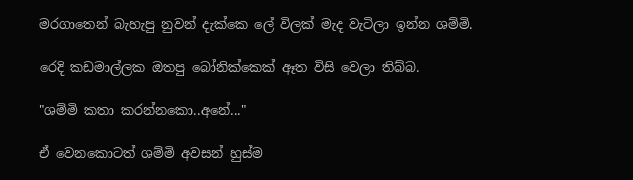මරගාතෙන් බැහැපු නුවන් දැක්කෙ ලේ විලක් මැද වැටිලා ඉන්න ශම්මි.

රෙදි කඩමාල්ලක ඔතපු බෝනික්කෙක් ඈත විසි වෙලා තිබ්බ.

"ශම්මි කතා කරන්නකො..අනේ..."

ඒ වෙනකොටත් ශම්මි අවසන් හුස්ම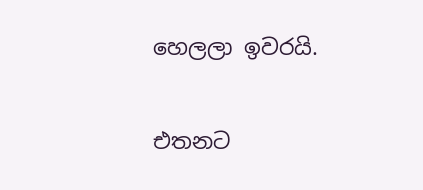හෙලලා ඉවරයි.

එතනට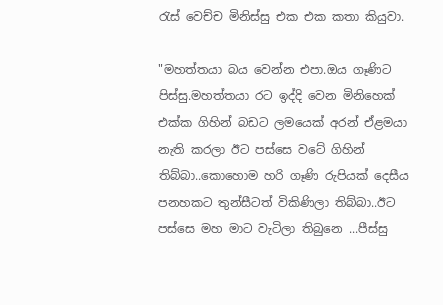රැස් වෙච්ච මිනිස්සු එක එක කතා කියුවා.

"මහත්තයා බය වෙන්න එපා.ඔය ගෑණිට පිස්සු.මහත්තයා රට ඉද්දි වෙන මිනිහෙක් එක්ක ගිහින් බඩට ලමයෙක් අරන් ඒළමයා නැති කරලා ඊට පස්සෙ වටේ ගිහින් තිබ්බා..කොහොම හරි ගෑණි රුපියක් දෙසීය පනහකට තුන්සීටත් විකිණිලා තිබ්බා..ඊට පස්සෙ මහ මාට වැටිලා තිබුනෙ ...පීස්සු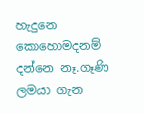හැදුනෙ කොහොමදනම් දන්නෙ නෑ.ගෑණි ලමයා ගැන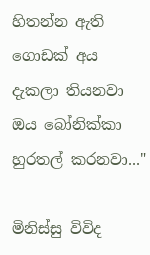හිතන්න ඇති ගොඩක් අය දැකලා තියනවා ඔය බෝනික්කා හුරතල් කරනවා..."

මිනිස්සු විවිද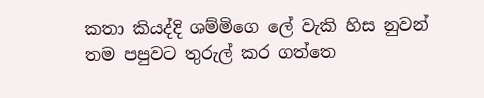කතා කියද්දි ශම්මිගෙ ලේ වැකි හිස නුවන් තම පපුවට තුරුල් කර ගත්තෙ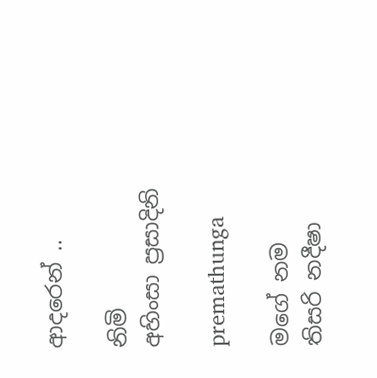ආදරෙන් ..

නිමි
අහිංසා ප්‍රසාදිනි

premathunga

මගේ නම තිසරි නදීෂා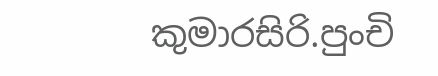කුමාරසිරි.පුංචි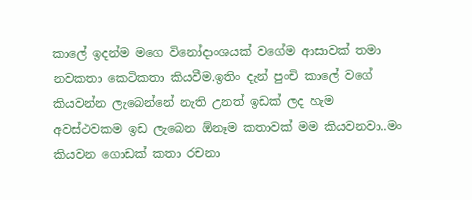කාලේ ඉදන්ම මගෙ විනෝදාංශයක් වගේම ආසාවක් තමා නවකතා කෙටිකතා කියවීම.ඉතිං දැන් පුංචි කාලේ වගේ කියවන්න ලැබෙන්නේ නැති උනත් ඉඩක් ලද හැම අවස්ථවකම ඉඩ ලැබෙන ඕනෑම කතාවක් මම කියවනවා..මං කියවන ගොඩක් කතා රචනා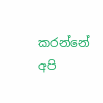කරන්නේ අපි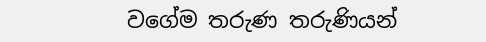වගේම තරුණ තරුණියන්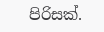පිරිසක්.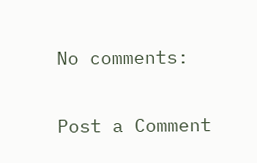No comments:

Post a Comment